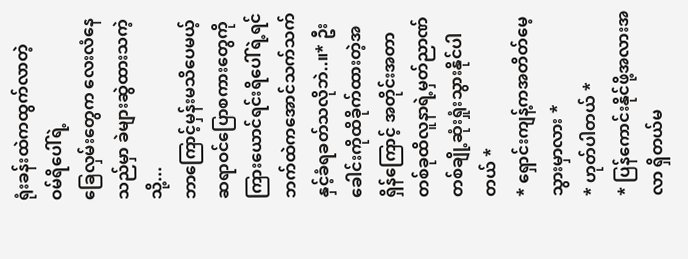ရုံးခန်းထဲကထွက်လာတဲ့
ဝမ်ရိပေါ်ရဲ့
ခြေလှမ်းတွေက လေးလံနေသည်မှာ ခဲများဆွဲထားသကဲ့သို့...
ဘာကြောင့်မှန်းမသိပေမယ့် ဆရာဝင်ပြောစကားတွေကိုကြားယောင်ရင်းရိပေါ်ရဲ့ရင်ဘက်ထဲကအောင်သက်သက်နှင့်ခံရခတ်သလိုဘဲ..။* ဦးခေါင်းကိုထိခိုက်ထားတဲ့အရှိန်ကြောင့် အတိုင်းအတာတစ်ခုထိလူနာရဲ့မှတ်ညာဏ်တစ်ချို့ဆုံးရှုံးသွားနိုင်ပါတယ် *
* ရှောင်းကျန့်ကအတိတ်မေ့သွားမှာလား *
* ဟုတ်ပါတယ် *
* ပြန်ကောင်းနိုင်ဖို့အလားအလာ ရှိတယ်မ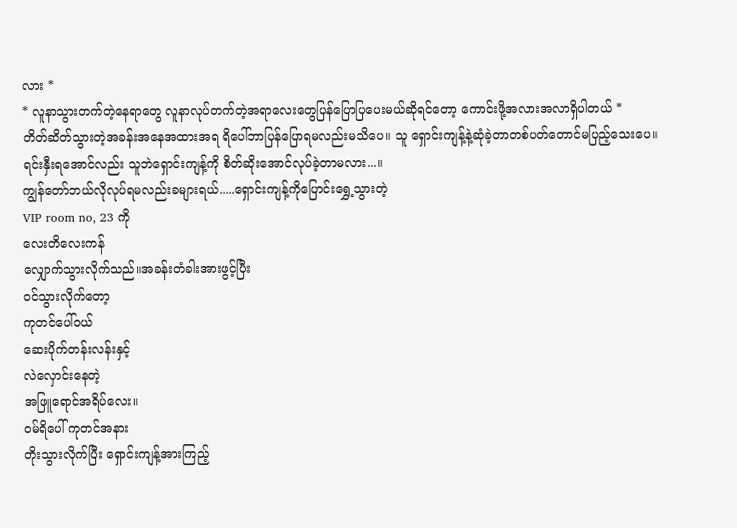လား *
* လူနာသွားတက်တဲ့နေရာတွေ လူနာလုပ်တက်တဲ့အရာလေးတွေပြန်ပြောပြပေးမယ်ဆိုရင်တော့ ကောင်းဖို့အလားအလာရှိပါတယ် *
တိတ်ဆိတ်သွားတဲ့အခန်းအနေအထားအရ ရိပေါ်ဘာပြန်ပြောရမလည်းမသိပေ။ သူ ရှောင်းကျန့်နဲ့ဆုံခဲ့တာတစ်ပတ်တောင်မပြည့်သေးပေ။ ရင်းနှီးရအောင်လည်း သူဘဲရှောင်းကျန့်ကို စိတ်ဆိုးအောင်လုပ်ခဲ့တာမလား...။
ကျွန်တော်ဘယ်လိုလုပ်ရမလည်းခများရယ်.....ရှောင်းကျန့်ကိုပြောင်းရွှေ့သွားတဲ့
VIP room no, 23 ကို
လေးတိလေးကန်
လျှောက်သွားလိုက်သည်။အခန်းတံခါးအားဖွင့်ပြီး
ဝင်သွားလိုက်တော့
ကုတင်ပေါ်ဝယ်
ဆေးပိုက်တန်းလန်းနှင့်
လဲလှောင်းနေတဲ့
အဖြူရောင်အရိပ်လေး။
ဝမ်ရိပေါ် ကုတင်အနား
တိုးသွားလိုက်ပြီး ရှောင်းကျန့်အားကြည့်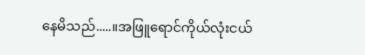နေမိသည်.....။အဖြူရောင်ကိုယ်လုံးငယ်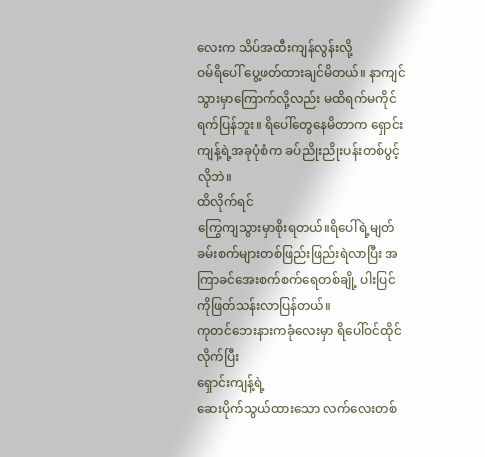လေးက သိပ်အထီးကျန်လွန်းလို့
ဝမ်ရိပေါ် ပွေ့ဖတ်ထားချင်မိတယ်။ နာကျင်သွားမှာကြောက်လို့လည်း မထိရက်မကိုင်ရက်ပြန်ဘူး။ ရိပေါ်တွေနေမိတာက ရှောင်းကျန့်ရဲ့အခုပုံစံက ခပ်ညိုးညိုးပန်းတစ်ပွင့်လိုဘဲ။
ထိလိုက်ရင်
ကြွေကျသွားမှာစိုးရတယ်။ရိပေါ်ရဲ့မျတ်ခမ်းစက်များတစ်ဖြည်းဖြည်းရဲလာပြီး အကြာခင်အေးစက်စက်ရေတစ်ချို့ ပါးပြင်ကိုဖြတ်သန်းလာပြန်တယ်။
ကုတင်ဘေးနားကခုံလေးမှာ ရိပေါ်ဝင်ထိုင်လိုက်ပြီး
ရှောင်းကျန့်ရဲ့
ဆေးပိုက်သွယ်ထားသော လက်လေးတစ်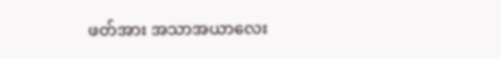ဖတ်အား အသာအယာလေး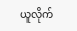ယူလိုက်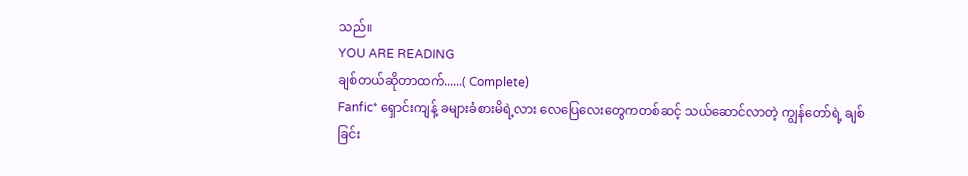သည်။
YOU ARE READING
ချစ်တယ်ဆိုတာထက်......( Complete)
Fanfic* ရှောင်းကျန့် ခများခံစားမိရဲ့လား လေပြေလေးတွေကတစ်ဆင့် သယ်ဆောင်လာတဲ့ ကျွန်တော်ရဲ့ ချစ်ခြင်း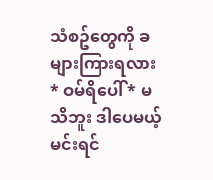သံစဥ်တွေကို ခများကြားရလား * ဝမ်ရိပေါ် * မသိဘူး ဒါပေမယ့် မင်းရင်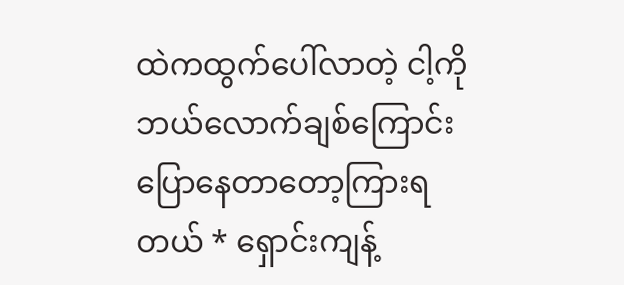ထဲကထွက်ပေါ်လာတဲ့ ငါ့ကိုဘယ်လောက်ချစ်ကြောင်း ပြောနေတာတော့ကြားရတယ် * ရှောင်းကျန့်